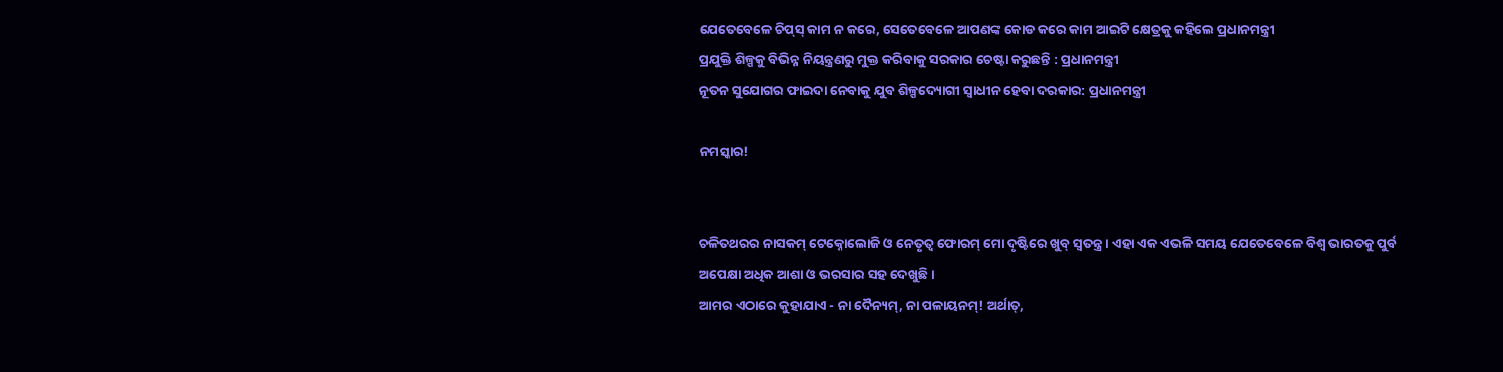ଯେତେବେଳେ ଚିପ୍‌ସ୍ କାମ ନ କରେ, ସେତେବେଳେ ଆପଣଙ୍କ କୋଡ କରେ କାମ ଆଇଟି କ୍ଷେତ୍ରକୁ କହିଲେ ପ୍ରଧାନମନ୍ତ୍ରୀ
ପ୍ରଯୁକ୍ତି ଶିଳ୍ପକୁ ବିଭିନ୍ନ ନିୟନ୍ତ୍ରଣରୁ ମୁକ୍ତ କରିବାକୁ ସରକାର ଚେଷ୍ଟା କରୁଛନ୍ତି : ପ୍ରଧାନମନ୍ତ୍ରୀ
ନୂତନ ସୁଯୋଗର ଫାଇଦା ନେବାକୁ ଯୁବ ଶିଳ୍ପଦ୍ୟୋଗୀ ସ୍ୱାଧୀନ ହେବା ଦରକାର: ପ୍ରଧାନମନ୍ତ୍ରୀ

ନମସ୍କାର!


ଚଳିତଥରର ନାସକମ୍ ଟେକ୍ନୋଲୋଜି ଓ ନେତୃତ୍ୱ ଫୋରମ୍ ମୋ ଦୃଷ୍ଟିରେ ଖୁବ୍ ସ୍ୱତନ୍ତ୍ର । ଏହା ଏକ ଏଭଳି ସମୟ ଯେତେବେଳେ ବିଶ୍ୱ ଭାରତକୁ ପୁର୍ବ ଅପେକ୍ଷା ଅଧିକ ଆଶା ଓ ଭରସାର ସହ ଦେଖୁଛି ।
ଆମର ଏଠାରେ କୁହାଯାଏ - ନା ଦୈନ୍ୟମ୍‌, ନା ପଳାୟନମ୍‌! ଅର୍ଥାତ୍‌,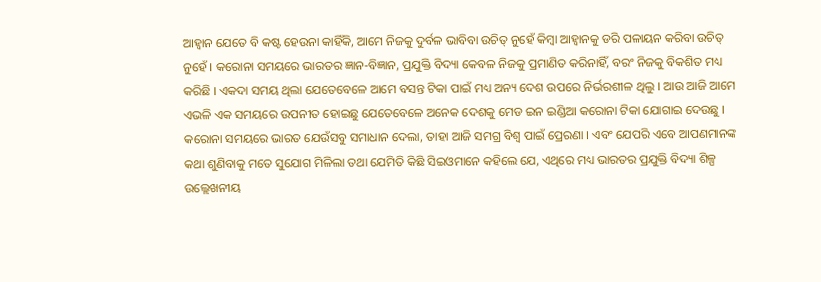ଆହ୍ୱାନ ଯେତେ ବି କଷ୍ଟ ହେଉନା କାହିଁକି, ଆମେ ନିଜକୁ ଦୁର୍ବଳ ଭାବିବା ଉଚିତ୍ ନୁହେଁ କିମ୍ବା ଆହ୍ୱାନକୁ ଡରି ପଳାୟନ କରିବା ଉଚିତ୍ ନୁହେଁ । କରୋନା ସମୟରେ ଭାରତର ଜ୍ଞାନ-ବିଜ୍ଞାନ, ପ୍ରଯୁକ୍ତି ବିଦ୍ୟା କେବଳ ନିଜକୁ ପ୍ରମାଣିତ କରିନାହିଁ, ବରଂ ନିଜକୁ ବିକଶିତ ମଧ୍ୟ କରିଛି । ଏକଦା ସମୟ ଥିଲା ଯେତେବେଳେ ଆମେ ବସନ୍ତ ଟିକା ପାଇଁ ମଧ୍ୟ ଅନ୍ୟ ଦେଶ ଉପରେ ନିର୍ଭରଶୀଳ ଥିଲୁ । ଆଉ ଆଜି ଆମେ ଏଭଳି ଏକ ସମୟରେ ଉପନୀତ ହୋଇଛୁ ଯେତେବେଳେ ଅନେକ ଦେଶକୁ ମେଡ ଇନ ଇଣ୍ଡିଆ କରୋନା ଟିକା ଯୋଗାଇ ଦେଉଛୁ । କରୋନା ସମୟରେ ଭାରତ ଯେଉଁସବୁ ସମାଧାନ ଦେଲା, ତାହା ଆଜି ସମଗ୍ର ବିଶ୍ୱ ପାଇଁ ପ୍ରେରଣା । ଏବଂ ଯେପରି ଏବେ ଆପଣମାନଙ୍କ କଥା ଶୁଣିବାକୁ ମତେ ସୁଯୋଗ ମିଳିଲା ତଥା ଯେମିତି କିଛି ସିଇଓମାନେ କହିଲେ ଯେ, ଏଥିରେ ମଧ୍ୟ ଭାରତର ପ୍ରଯୁକ୍ତି ବିଦ୍ୟା ଶିଳ୍ପ ଉଲ୍ଲେଖନୀୟ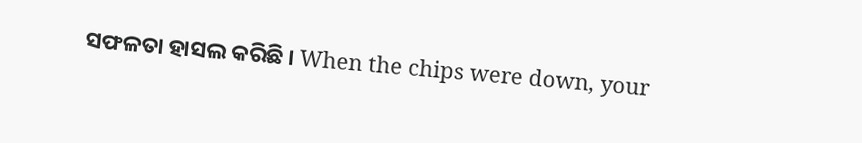ସଫଳତା ହାସଲ କରିଛି । When the chips were down, your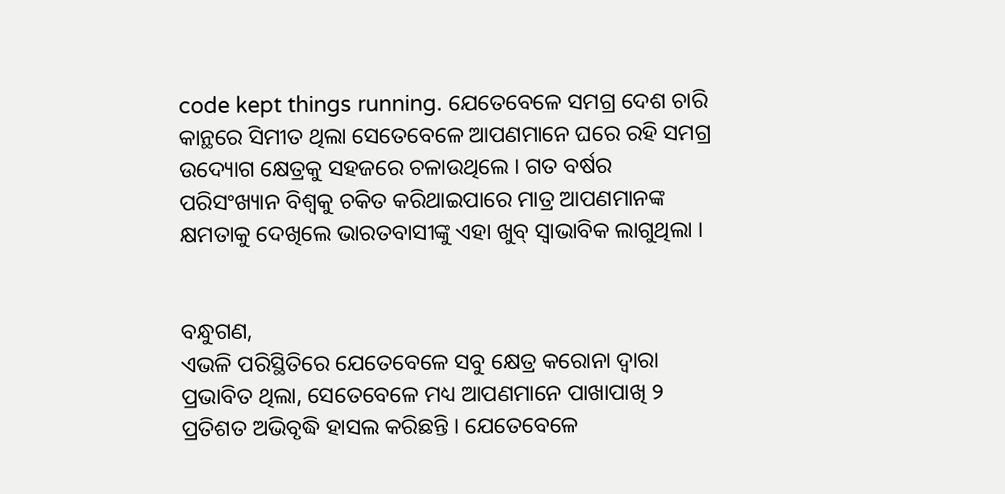code kept things running. ଯେତେବେଳେ ସମଗ୍ର ଦେଶ ଚାରି କାନ୍ଥରେ ସିମୀତ ଥିଲା ସେତେବେଳେ ଆପଣମାନେ ଘରେ ରହି ସମଗ୍ର ଉଦ୍ୟୋଗ କ୍ଷେତ୍ରକୁ ସହଜରେ ଚଳାଉଥିଲେ । ଗତ ବର୍ଷର ପରିସଂଖ୍ୟାନ ବିଶ୍ୱକୁ ଚକିତ କରିଥାଇପାରେ ମାତ୍ର ଆପଣମାନଙ୍କ କ୍ଷମତାକୁ ଦେଖିଲେ ଭାରତବାସୀଙ୍କୁ ଏହା ଖୁବ୍ ସ୍ୱାଭାବିକ ଲାଗୁଥିଲା ।


ବନ୍ଧୁଗଣ,
ଏଭଳି ପରିସ୍ଥିତିରେ ଯେତେବେଳେ ସବୁ କ୍ଷେତ୍ର କରୋନା ଦ୍ୱାରା ପ୍ରଭାବିତ ଥିଲା, ସେତେବେଳେ ମଧ୍ୟ ଆପଣମାନେ ପାଖାପାଖି ୨ ପ୍ରତିଶତ ଅଭିବୃଦ୍ଧି ହାସଲ କରିଛନ୍ତି । ଯେତେବେଳେ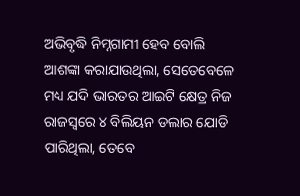ଅଭିବୃଦ୍ଧି ନିମ୍ନଗାମୀ ହେବ ବୋଲି ଆଶଙ୍କା କରାଯାଉଥିଲା, ସେତେବେଳେ ମଧ୍ୟ ଯଦି ଭାରତର ଆଇଟି କ୍ଷେତ୍ର ନିଜ ରାଜସ୍ୱରେ ୪ ବିଲିୟନ ଡଲାର ଯୋଡି ପାରିଥିଲା, ତେବେ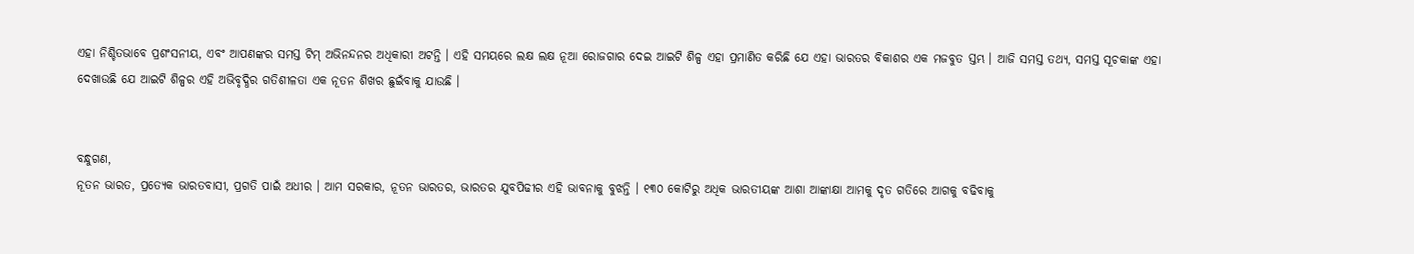ଏହା ନିଶ୍ଚିତଭାବେ ପ୍ରଶଂସନୀୟ, ଏବଂ ଆପଣଙ୍କର ସମସ୍ତ ଟିମ୍ ଅଭିନନ୍ଦନର ଅଧିକାରୀ ଅଟନ୍ତି । ଏହି ସମୟରେ ଲକ୍ଷ ଲକ୍ଷ ନୂଆ ରୋଜଗାର ଦେଇ ଆଇଟି ଶିଳ୍ପ ଏହା ପ୍ରମାଣିତ କରିଛି ଯେ ଏହା ଭାରତର ବିକାଶର ଏକ ମଜବୁତ ସ୍ତମ୍ଭ । ଆଜି ସମସ୍ତ ତଥ୍ୟ, ସମସ୍ତ ସୂଚକାଙ୍କ ଏହା ଦେଖାଉଛି ଯେ ଆଇଟି ଶିଳ୍ପର ଏହି ଅଭିବୃଦ୍ଧିର ଗତିଶୀଳତା ଏକ ନୂତନ ଶିଖର ଛୁଇଁବାକୁ ଯାଉଛି ।


ବନ୍ଧୁଗଣ,
ନୂତନ ଭାରତ, ପ୍ରତ୍ୟେକ ଭାରତବାସୀ, ପ୍ରଗତି ପାଇଁ ଅଧୀର । ଆମ ସରକାର, ନୂତନ ଭାରତର, ଭାରତର ଯୁବପିଢୀର ଏହି ଭାବନାକୁ ବୁଝନ୍ତି । ୧୩୦ କୋଟିରୁ ଅଧିକ ଭାରତୀୟଙ୍କ ଆଶା ଆଙ୍କାକ୍ଷା ଆମକୁ ଦୃତ ଗତିରେ ଆଗକୁ ବଢିବାକୁ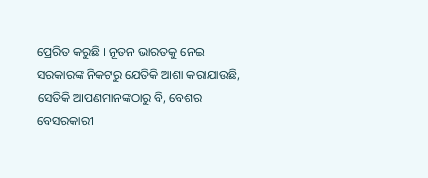ପ୍ରେରିତ କରୁଛି । ନୂତନ ଭାରତକୁ ନେଇ ସରକାରଙ୍କ ନିକଟରୁ ଯେତିକି ଆଶା କରାଯାଉଛି, ସେତିକି ଆପଣମାନଙ୍କଠାରୁ ବି, ବେଶର ବେସରକାରୀ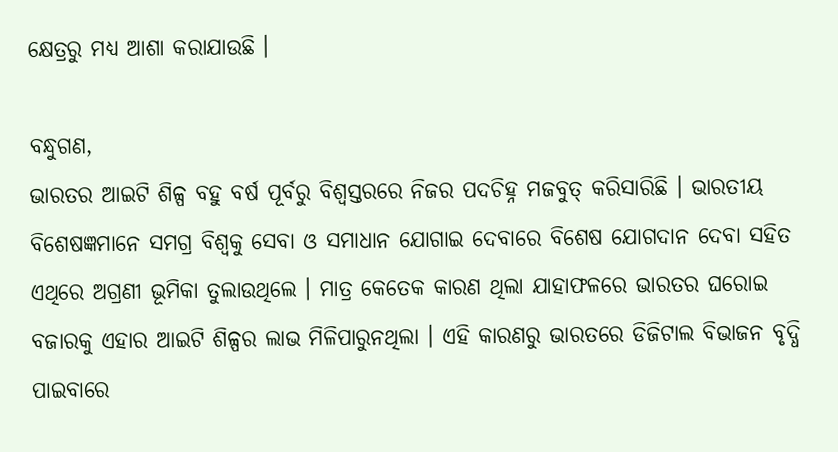କ୍ଷେତ୍ରରୁ ମଧ୍ୟ ଆଶା କରାଯାଉଛି ।

ବନ୍ଧୁଗଣ,
ଭାରତର ଆଇଟି ଶିଳ୍ପ ବହୁ ବର୍ଷ ପୂର୍ବରୁ ବିଶ୍ୱସ୍ତରରେ ନିଜର ପଦଚିହ୍ନ ମଜବୁତ୍ କରିସାରିଛି । ଭାରତୀୟ ବିଶେଷଜ୍ଞମାନେ ସମଗ୍ର ବିଶ୍ୱକୁ ସେବା ଓ ସମାଧାନ ଯୋଗାଇ ଦେବାରେ ବିଶେଷ ଯୋଗଦାନ ଦେବା ସହିତ ଏଥିରେ ଅଗ୍ରଣୀ ଭୂମିକା ତୁଲାଉଥିଲେ । ମାତ୍ର କେତେକ କାରଣ ଥିଲା ଯାହାଫଳରେ ଭାରତର ଘରୋଇ ବଜାରକୁ ଏହାର ଆଇଟି ଶିଳ୍ପର ଲାଭ ମିଳିପାରୁନଥିଲା । ଏହି କାରଣରୁ ଭାରତରେ ଡିଜିଟାଲ ବିଭାଜନ ବୃଦ୍ଧି ପାଇବାରେ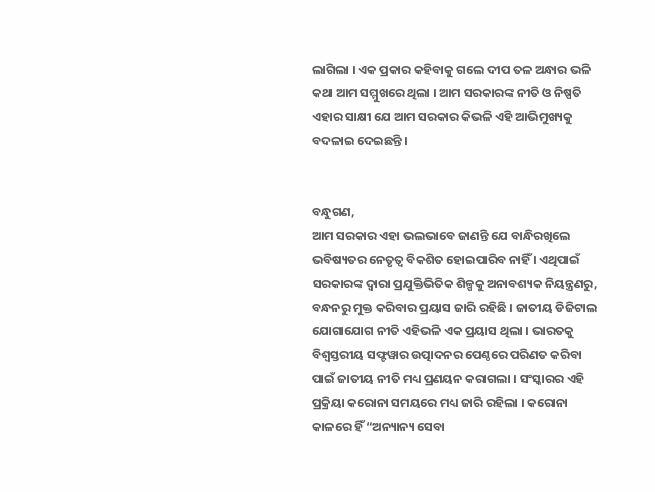ଲାଗିଲା । ଏକ ପ୍ରକାର କହିବାକୁ ଗଲେ ଦୀପ ତଳ ଅନ୍ଧାର ଭଳି କଥା ଆମ ସମ୍ମୁଖରେ ଥିଲା । ଆମ ସରକାରଙ୍କ ନୀତି ଓ ନିଷ୍ପତି ଏହାର ସାକ୍ଷୀ ଯେ ଆମ ସରକାର କିଭଳି ଏହି ଆଭିମୁଖ୍ୟକୁ ବଦଳାଇ ଦେଇଛନ୍ତି ।


ବନ୍ଧୁଗଣ,
ଆମ ସରକାର ଏହା ଭଲଭାବେ ଜାଣନ୍ତି ଯେ ବାନ୍ଧିରଖିଲେ ଭବିଷ୍ୟତର ନେତୃତ୍ୱ ବିକଶିତ ହୋଇପାରିବ ନାହିଁ । ଏଥିପାଇଁ ସରକାରଙ୍କ ଦ୍ୱାରା ପ୍ରଯୁକ୍ତିଭିତିକ ଶିଳ୍ପକୁ ଅନାବଶ୍ୟକ ନିୟନ୍ତ୍ରଣରୁ, ବନ୍ଧନରୁ ମୁକ୍ତ କରିବାର ପ୍ରୟାସ ଜାରି ରହିଛି । ଜାତୀୟ ଡିଜିଟାଲ ଯୋଗାଯୋଗ ନୀତି ଏହିଭଳି ଏକ ପ୍ରୟାସ ଥିଲା । ଭାରତକୁ ବିଶ୍ୱସ୍ତରୀୟ ସଫ୍ଟୱାର ଉତ୍ପାଦନର ପେଣ୍ଠରେ ପରିଣତ କରିବା ପାଇଁ ଜାତୀୟ ନୀତି ମଧ୍ୟ ପ୍ରଣୟନ କରାଗଲା । ସଂସ୍କାରର ଏହି ପ୍ରକ୍ରିୟା କରୋନା ସମୟରେ ମଧ୍ୟ ଜାରି ରହିଲା । କରୋନା କାଳରେ ହିଁ “ଅନ୍ୟାନ୍ୟ ସେବା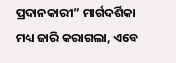ପ୍ରଦାନକାରୀ” ମାର୍ଗଦର୍ଶିକା ମଧ୍ୟ ଜାରି କରାଗଲା, ଏବେ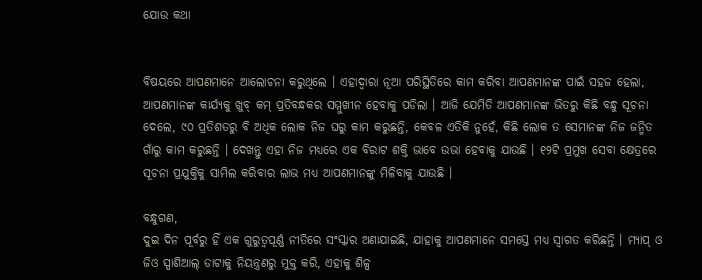ଯୋଉ କଥା


ବିଷୟରେ ଆପଣମାନେ ଆଲୋଚନା କରୁଥିଲେ । ଏହାଦ୍ୱାରା ନୂଆ ପରିସ୍ଥିତିରେ କାମ କରିବା ଆପଣମାନଙ୍କ ପାଇଁ ସହଜ ହେଲା, ଆପଣମାନଙ୍କ କାର୍ଯ୍ୟକୁ ଖୁବ୍ କମ୍ ପ୍ରତିବନ୍ଧକର ସମ୍ମୁଖୀନ ହେବାକୁ ପଡିଲା । ଆଜି ଯେମିତି ଆପଣମାନଙ୍କ ଭିତରୁ କିଛି ବନ୍ଧୁ ସୂଚନା ଦେଲେ, ୯୦ ପ୍ରତିଶତରୁ ବି ଅଧିକ ଲୋକ ନିଜ ଘରୁ କାମ କରୁଛନ୍ତି, କେବଳ ଏତିକି ନୁହେଁ, କିଛି ଲୋକ ତ ସେମାନଙ୍କ ନିଜ ଜନ୍ମିତ ଗାଁରୁ କାମ କରୁଛନ୍ତି । ଦେଖନ୍ତୁ ଏହା ନିଜ ମଧ୍ୟରେ ଏକ ବିରାଟ ଶକ୍ତି ଭାବେ ଉଭା ହେବାକୁ ଯାଉଛି । ୧୨ଟି ପ୍ରମୁଖ ସେବା କ୍ଷେତ୍ରରେ ସୂଚନା ପ୍ରଯୁକ୍ତିକୁ ସାମିଲ କରିବାର ଲାଭ ମଧ୍ୟ ଆପଣମାନଙ୍କୁ ମିଳିବାକୁ ଯାଉଛି ।

ବନ୍ଧୁଗଣ,
ଦୁଇ ଦିନ ପୂର୍ବରୁ ହିଁ ଏକ ଗୁରୁତ୍ୱପୂର୍ଣ୍ଣ ନୀତିରେ ସଂସ୍କାର ଅଣାଯାଇଛି, ଯାହାକୁ ଆପଣମାନେ ସମସ୍ତେ ମଧ୍ୟ ସ୍ୱାଗତ କରିଛନ୍ତି । ମ୍ୟାପ୍ ଓ ଜିଓ ସ୍ପାଶିଆଲ୍ ଡାଟାକୁ ନିୟନ୍ତ୍ରଣରୁ ମୁକ୍ତ କରି, ଏହାକୁ ଶିଳ୍ପ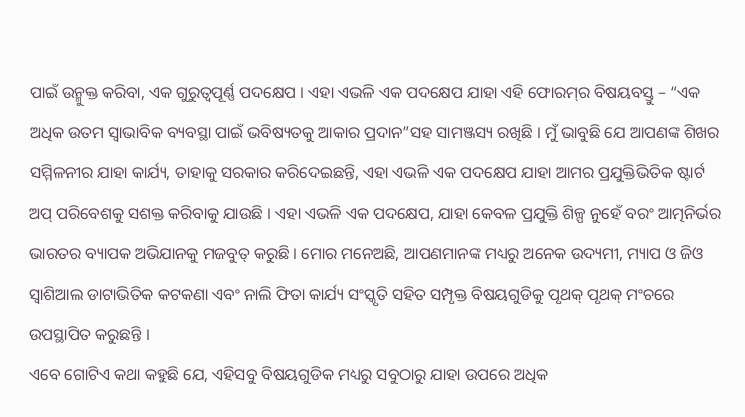ପାଇଁ ଉନ୍ମୁକ୍ତ କରିବା, ଏକ ଗୁରୁତ୍ୱପୂର୍ଣ୍ଣ ପଦକ୍ଷେପ । ଏହା ଏଭଳି ଏକ ପଦକ୍ଷେପ ଯାହା ଏହି ଫୋରମ୍‌ର ବିଷୟବସ୍ତୁ – “ଏକ ଅଧିକ ଉତମ ସ୍ୱାଭାବିକ ବ୍ୟବସ୍ଥା ପାଇଁ ଭବିଷ୍ୟତକୁ ଆକାର ପ୍ରଦାନ”ସହ ସାମଞ୍ଜସ୍ୟ ରଖିଛି । ମୁଁ ଭାବୁଛି ଯେ ଆପଣଙ୍କ ଶିଖର ସମ୍ମିଳନୀର ଯାହା କାର୍ଯ୍ୟ, ତାହାକୁ ସରକାର କରିଦେଇଛନ୍ତି, ଏହା ଏଭଳି ଏକ ପଦକ୍ଷେପ ଯାହା ଆମର ପ୍ରଯୁକ୍ତିଭିତିକ ଷ୍ଟାର୍ଟ ଅପ୍ ପରିବେଶକୁ ସଶକ୍ତ କରିବାକୁ ଯାଉଛି । ଏହା ଏଭଳି ଏକ ପଦକ୍ଷେପ, ଯାହା କେବଳ ପ୍ରଯୁକ୍ତି ଶିଳ୍ପ ନୁହେଁ ବରଂ ଆତ୍ମନିର୍ଭର ଭାରତର ବ୍ୟାପକ ଅଭିଯାନକୁ ମଜବୁତ୍ କରୁଛି । ମୋର ମନେଅଛି, ଆପଣମାନଙ୍କ ମଧ୍ୟରୁ ଅନେକ ଉଦ୍ୟମୀ, ମ୍ୟାପ ଓ ଜିଓ ସ୍ୱାଶିଆଲ ଡାଟାଭିତିକ କଟକଣା ଏବଂ ନାଲି ଫିତା କାର୍ଯ୍ୟ ସଂସ୍କୃତି ସହିତ ସମ୍ପୃକ୍ତ ବିଷୟଗୁଡିକୁ ପୃଥକ୍ ପୃଥକ୍ ମଂଚରେ ଉପସ୍ଥାପିତ କରୁଛନ୍ତି ।
ଏବେ ଗୋଟିଏ କଥା କହୁଛି ଯେ, ଏହିସବୁ ବିଷୟଗୁଡିକ ମଧ୍ୟରୁ ସବୁଠାରୁ ଯାହା ଉପରେ ଅଧିକ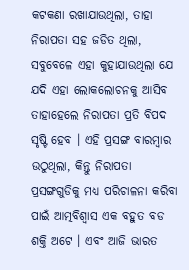କଟକଣା ରଖାଯାଉଥିଲା, ତାହା ନିରାପତା ସହ ଜଡିତ ଥିଲା, ସବୁବେଳେ ଏହା କୁହାଯାଉଥିଲା ଯେ ଯଦି ଏହା ଲୋକଲୋଚନକୁ ଆସିବ ତାହାହେଲେ ନିରାପତା ପ୍ରତି ବିପଦ ସୃଷ୍ଟି ହେବ । ଏହି ପ୍ରସଙ୍ଗ ବାରମ୍ବାର ଉଠୁଥିଲା, କିନ୍ତୁ ନିରାପତା ପ୍ରସଙ୍ଗଗୁଡିକୁ ମଧ୍ୟ ପରିଚାଳନା କରିବା ପାଇଁ ଆତ୍ମବିଶ୍ୱାସ ଏକ ବହୁତ ବଡ ଶକ୍ତି ଅଟେ । ଏବଂ ଆଜି ଭାରତ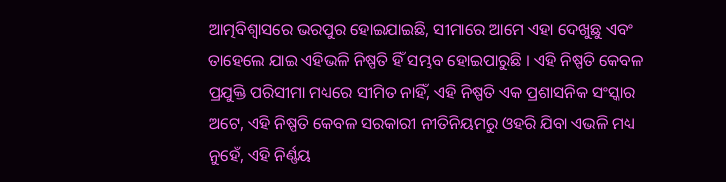ଆତ୍ମବିଶ୍ୱାସରେ ଭରପୁର ହୋଇଯାଇଛି, ସୀମାରେ ଆମେ ଏହା ଦେଖୁଛୁ ଏବଂ ତାହେଲେ ଯାଇ ଏହିଭଳି ନିଷ୍ପତି ହିଁ ସମ୍ଭବ ହୋଇପାରୁଛି । ଏହି ନିଷ୍ପତି କେବଳ ପ୍ରଯୁକ୍ତି ପରିସୀମା ମଧ୍ୟରେ ସୀମିତ ନାହିଁ, ଏହି ନିଷ୍ପତି ଏକ ପ୍ରଶାସନିକ ସଂସ୍କାର ଅଟେ, ଏହି ନିଷ୍ପତି କେବଳ ସରକାରୀ ନୀତିନିୟମରୁ ଓହରି ଯିବା ଏଭଳି ମଧ୍ୟ ନୁହେଁ, ଏହି ନିର୍ଣ୍ଣୟ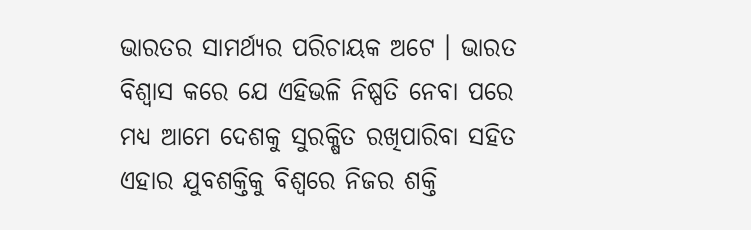ଭାରତର ସାମର୍ଥ୍ୟର ପରିଚାୟକ ଅଟେ । ଭାରତ ବିଶ୍ୱାସ କରେ ଯେ ଏହିଭଳି ନିଷ୍ପତି ନେବା ପରେ ମଧ୍ୟ ଆମେ ଦେଶକୁ ସୁରକ୍ଷିତ ରଖିପାରିବା ସହିତ ଏହାର ଯୁବଶକ୍ତିକୁ ବିଶ୍ୱରେ ନିଜର ଶକ୍ତି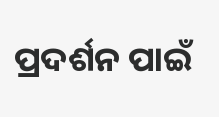ପ୍ରଦର୍ଶନ ପାଇଁ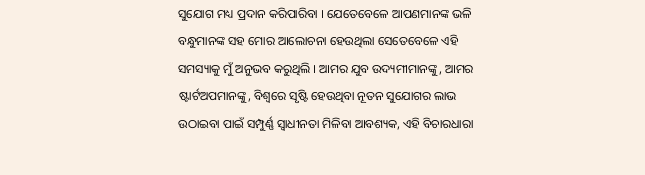ସୁଯୋଗ ମଧ୍ୟ ପ୍ରଦାନ କରିପାରିବା । ଯେତେବେଳେ ଆପଣମାନଙ୍କ ଭଳି ବନ୍ଧୁମାନଙ୍କ ସହ ମୋର ଆଲୋଚନା ହେଉଥିଲା ସେତେବେଳେ ଏହି ସମସ୍ୟାକୁ ମୁଁ ଅନୁଭବ କରୁଥିଲି । ଆମର ଯୁବ ଉଦ୍ୟମୀମାନଙ୍କୁ, ଆମର ଷ୍ଟାର୍ଟଅପମାନଙ୍କୁ, ବିଶ୍ୱରେ ସୃଷ୍ଟି ହେଉଥିବା ନୂତନ ସୁଯୋଗର ଲାଭ ଉଠାଇବା ପାଇଁ ସମ୍ପୁର୍ଣ୍ଣ ସ୍ୱାଧୀନତା ମିଳିବା ଆବଶ୍ୟକ, ଏହି ବିଚାରଧାରା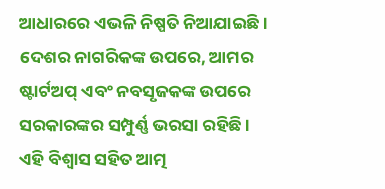ଆଧାରରେ ଏଭଳି ନିଷ୍ପତି ନିଆଯାଇଛି । ଦେଶର ନାଗରିକଙ୍କ ଉପରେ, ଆମର ଷ୍ଟାର୍ଟଅପ୍ ଏବଂ ନବସୃଜକଙ୍କ ଉପରେ ସରକାରଙ୍କର ସମ୍ପୁର୍ଣ୍ଣ ଭରସା ରହିଛି । ଏହି ବିଶ୍ୱାସ ସହିତ ଆତ୍ମ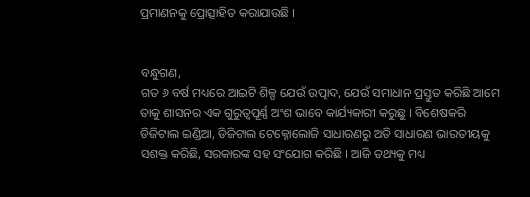ପ୍ରମାଣନକୁ ପ୍ରୋତ୍ସାହିତ କରାଯାଉଛି ।


ବନ୍ଧୁଗଣ,
ଗତ ୬ ବର୍ଷ ମଧ୍ୟରେ ଆଇଟି ଶିଳ୍ପ ଯେଉଁ ଉତ୍ପାଦ, ଯେଉଁ ସମାଧାନ ପ୍ରସ୍ତୁତ କରିଛି ଆମେ ତାକୁ ଶାସନର ଏକ ଗୁରୁତ୍ୱପୂର୍ଣ୍ଣ ଅଂଶ ଭାବେ କାର୍ଯ୍ୟକାରୀ କରୁଛୁ । ବିଶେଷକରି ଡିଜିଟାଲ ଇଣ୍ଡିଆ, ଡିଜିଟାଲ ଟେକ୍ନୋଲୋଜି ସାଧାରଣରୁ ଅତି ସାଧାରଣ ଭାରତୀୟକୁ ସଶକ୍ତ କରିଛି, ସରକାରଙ୍କ ସହ ସଂଯୋଗ କରିଛି । ଆଜି ତଥ୍ୟକୁ ମଧ୍ୟ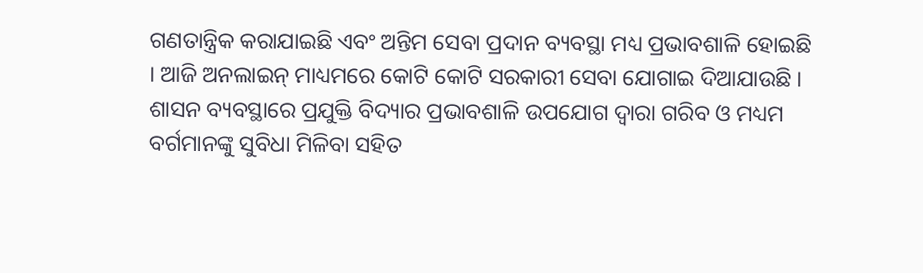ଗଣତାନ୍ତ୍ରିକ କରାଯାଇଛି ଏବଂ ଅନ୍ତିମ ସେବା ପ୍ରଦାନ ବ୍ୟବସ୍ଥା ମଧ୍ୟ ପ୍ରଭାବଶାଳି ହୋଇଛି । ଆଜି ଅନଲାଇନ୍ ମାଧ୍ୟମରେ କୋଟି କୋଟି ସରକାରୀ ସେବା ଯୋଗାଇ ଦିଆଯାଉଛି । ଶାସନ ବ୍ୟବସ୍ଥାରେ ପ୍ରଯୁକ୍ତି ବିଦ୍ୟାର ପ୍ରଭାବଶାଳି ଉପଯୋଗ ଦ୍ୱାରା ଗରିବ ଓ ମଧ୍ୟମ ବର୍ଗମାନଙ୍କୁ ସୁବିଧା ମିଳିବା ସହିତ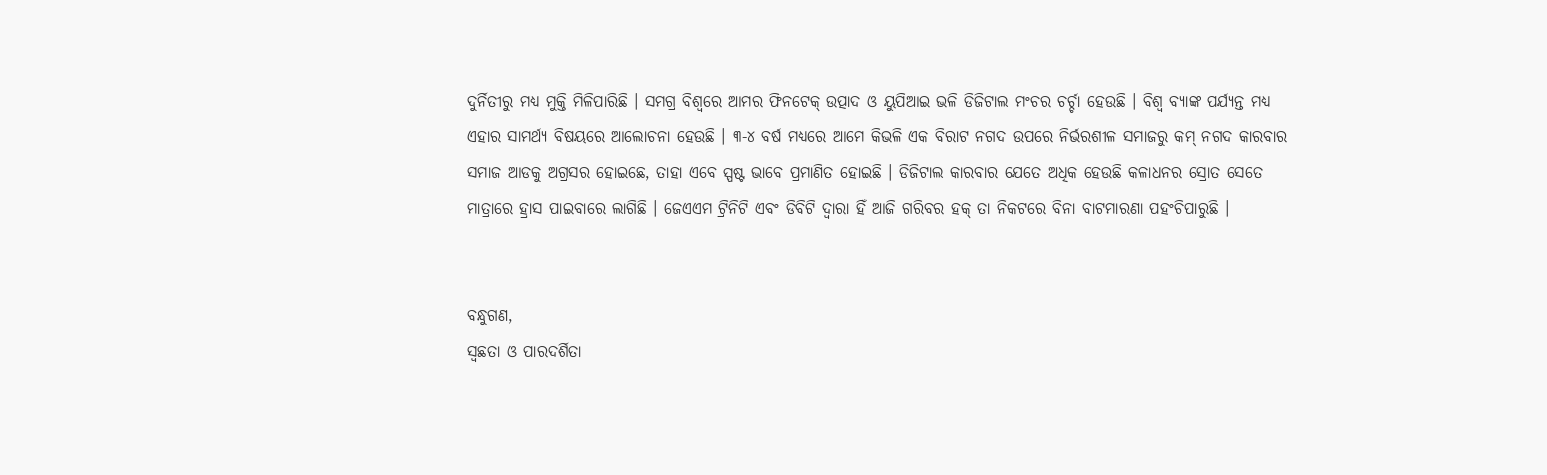ଦୁର୍ନିତୀରୁ ମଧ୍ୟ ମୁକ୍ତି ମିଳିପାରିଛି । ସମଗ୍ର ବିଶ୍ୱରେ ଆମର ଫିନଟେକ୍ ଉତ୍ପାଦ ଓ ୟୁପିଆଇ ଭଳି ଡିଜିଟାଲ ମଂଚର ଚର୍ଚ୍ଚା ହେଉଛି । ବିଶ୍ୱ ବ୍ୟାଙ୍କ ପର୍ଯ୍ୟନ୍ତ ମଧ୍ୟ ଏହାର ସାମର୍ଥ୍ୟ ବିଷୟରେ ଆଲୋଚନା ହେଉଛି । ୩-୪ ବର୍ଷ ମଧ୍ୟରେ ଆମେ କିଭଳି ଏକ ବିରାଟ ନଗଦ ଉପରେ ନିର୍ଭରଶୀଳ ସମାଜରୁ କମ୍ ନଗଦ କାରବାର ସମାଜ ଆଡକୁ ଅଗ୍ରସର ହୋଇଛେ, ତାହା ଏବେ ସ୍ପଷ୍ଟ ଭାବେ ପ୍ରମାଣିତ ହୋଇଛି । ଡିଜିଟାଲ କାରବାର ଯେତେ ଅଧିକ ହେଉଛି କଳାଧନର ସ୍ରୋତ ସେତେ ମାତ୍ରାରେ ହ୍ରାସ ପାଇବାରେ ଲାଗିଛି । ଜେଏଏମ ଟ୍ରିନିଟି ଏବଂ ଡିବିଟି ଦ୍ୱାରା ହିଁ ଆଜି ଗରିବର ହକ୍ ତା ନିକଟରେ ବିନା ବାଟମାରଣା ପହଂଚିପାରୁଛି ।


ବନ୍ଧୁଗଣ,
ସ୍ୱଛତା ଓ ପାରଦର୍ଶିତା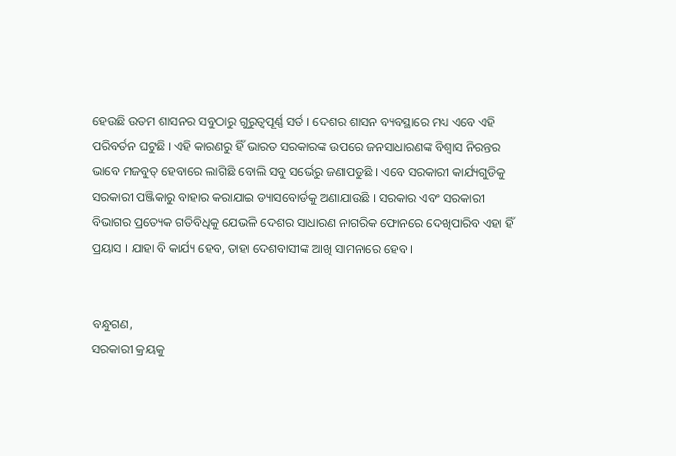ହେଉଛି ଉତମ ଶାସନର ସବୁଠାରୁ ଗୁରୁତ୍ୱପୂର୍ଣ୍ଣ ସର୍ତ । ଦେଶର ଶାସନ ବ୍ୟବସ୍ଥାରେ ମଧ୍ୟ ଏବେ ଏହି ପରିବର୍ତନ ଘଟୁଛି । ଏହି କାରଣରୁ ହିଁ ଭାରତ ସରକାରଙ୍କ ଉପରେ ଜନସାଧାରଣଙ୍କ ବିଶ୍ୱାସ ନିରନ୍ତର ଭାବେ ମଜବୁତ୍ ହେବାରେ ଲାଗିଛି ବୋଲି ସବୁ ସର୍ଭେରୁ ଜଣାପଡୁଛି । ଏବେ ସରକାରୀ କାର୍ଯ୍ୟଗୁଡିକୁ ସରକାରୀ ପଞ୍ଜିକାରୁ ବାହାର କରାଯାଇ ଡ୍ୟାସବୋର୍ଡକୁ ଅଣାଯାଉଛି । ସରକାର ଏବଂ ସରକାରୀ ବିଭାଗର ପ୍ରତ୍ୟେକ ଗତିବିଧିକୁ ଯେଭଳି ଦେଶର ସାଧାରଣ ନାଗରିକ ଫୋନରେ ଦେଖିପାରିବ ଏହା ହିଁ ପ୍ରୟାସ । ଯାହା ବି କାର୍ଯ୍ୟ ହେବ, ତାହା ଦେଶବାସୀଙ୍କ ଆଖି ସାମନାରେ ହେବ ।


ବନ୍ଧୁଗଣ,
ସରକାରୀ କ୍ରୟକୁ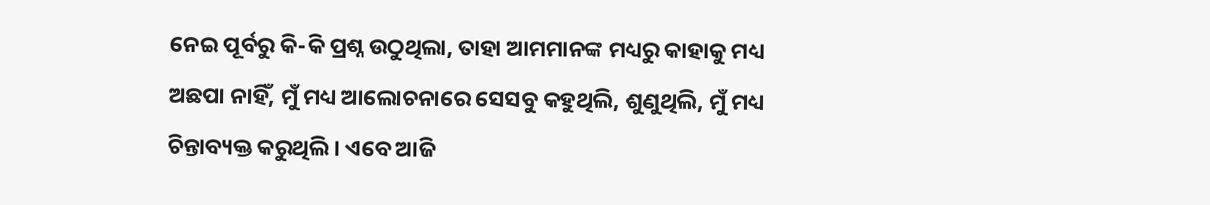ନେଇ ପୂର୍ବରୁ କି-କି ପ୍ରଶ୍ନ ଉଠୁଥିଲା, ତାହା ଆମମାନଙ୍କ ମଧ୍ୟରୁ କାହାକୁ ମଧ୍ୟ ଅଛପା ନାହିଁ, ମୁଁ ମଧ୍ୟ ଆଲୋଚନାରେ ସେସବୁ କହୁଥିଲି, ଶୁଣୁଥିଲି, ମୁଁ ମଧ୍ୟ ଚିନ୍ତାବ୍ୟକ୍ତ କରୁଥିଲି । ଏବେ ଆଜି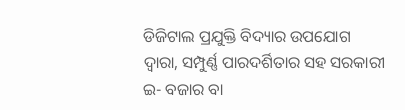ଡିଜିଟାଲ ପ୍ରଯୁକ୍ତି ବିଦ୍ୟାର ଉପଯୋଗ ଦ୍ୱାରା, ସମ୍ପୁର୍ଣ୍ଣ ପାରଦର୍ଶିତାର ସହ ସରକାରୀ ଇ- ବଜାର ବା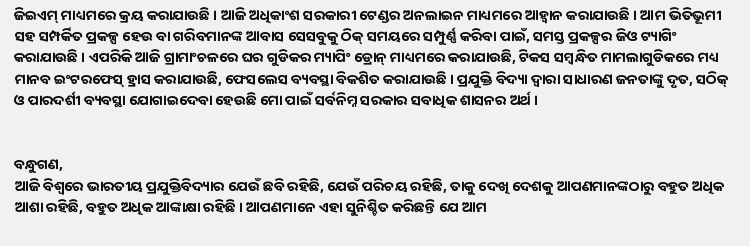ଜିଇଏମ୍ ମାଧ୍ୟମରେ କ୍ରୟ କରାଯାଉଛି । ଆଜି ଅଧିକାଂଶ ସରକାରୀ ଟେଣ୍ଡର ଅନଲାଇନ ମାଧ୍ୟମରେ ଆହ୍ୱାନ କରାଯାଉଛି । ଆମ ଭିତିଭୂମୀ ସହ ସମ୍ପର୍କିତ ପ୍ରକଳ୍ପ ହେଉ ବା ଗରିବମାନଙ୍କ ଆବାସ ସେସବୁକୁ ଠିକ୍ ସମୟରେ ସମ୍ପୁର୍ଣ୍ଣ କରିବା ପାଇଁ, ସମସ୍ତ ପ୍ରକଳ୍ପର ଜିଓ ଟ୍ୟାଗିଂ କରାଯାଉଛି । ଏପରିକି ଆଜି ଗ୍ରାମାଂଚଳରେ ଘର ଗୁଡିକର ମ୍ୟାପିଂ ଡ୍ରୋନ୍ ମାଧ୍ୟମରେ କରାଯାଉଛି, ଟିକସ ସମ୍ବନ୍ଧିତ ମାମଲାଗୁଡିକରେ ମଧ୍ୟ ମାନବ ଇଂଟରଫେସ୍ ହ୍ରାସ କରାଯାଉଛି, ଫେସଲେସ ବ୍ୟବସ୍ଥା ବିକଶିତ କରାଯାଉଛି । ପ୍ରଯୁକ୍ତି ବିଦ୍ୟା ଦ୍ୱାରା ସାଧାରଣ ଜନତାଙ୍କୁ ଦୃତ, ସଠିକ୍ ଓ ପାରଦର୍ଶୀ ବ୍ୟବସ୍ଥା ଯୋଗାଇଦେବା ହେଉଛି ମୋ ପାଇଁ ସର୍ବନିମ୍ନ ସରକାର ସବାଧିକ ଶାସନର ଅର୍ଥ ।


ବନ୍ଧୁଗଣ,
ଆଜି ବିଶ୍ୱରେ ଭାରତୀୟ ପ୍ରଯୁକ୍ତିବିଦ୍ୟାର ଯେଉଁ ଛବି ରହିଛି, ଯେଉଁ ପରିଚୟ ରହିଛି, ତାକୁ ଦେଖି ଦେଶକୁ ଆପଣମାନଙ୍କଠାରୁ ବହୁତ ଅଧିକ ଆଶା ରହିଛି, ବହୁତ ଅଧିକ ଆଙ୍କାକ୍ଷା ରହିଛି । ଆପଣମାନେ ଏହା ସୁନିଶ୍ଚିତ କରିଛନ୍ତି ଯେ ଆମ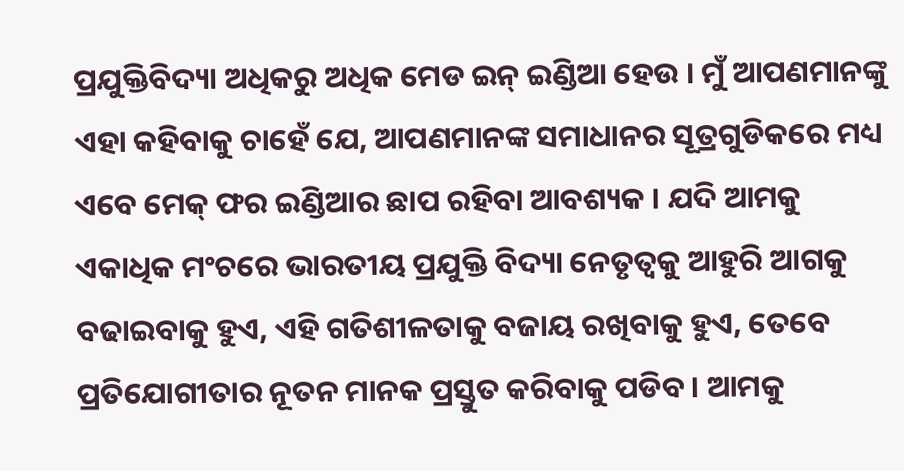ପ୍ରଯୁକ୍ତିବିଦ୍ୟା ଅଧିକରୁ ଅଧିକ ମେଡ ଇନ୍ ଇଣ୍ଡିଆ ହେଉ । ମୁଁ ଆପଣମାନଙ୍କୁ ଏହା କହିବାକୁ ଚାହେଁ ଯେ, ଆପଣମାନଙ୍କ ସମାଧାନର ସୂତ୍ରଗୁଡିକରେ ମଧ୍ୟ ଏବେ ମେକ୍ ଫର ଇଣ୍ଡିଆର ଛାପ ରହିବା ଆବଶ୍ୟକ । ଯଦି ଆମକୁ ଏକାଧିକ ମଂଚରେ ଭାରତୀୟ ପ୍ରଯୁକ୍ତି ବିଦ୍ୟା ନେତୃତ୍ୱକୁ ଆହୁରି ଆଗକୁ ବଢାଇବାକୁ ହୁଏ, ଏହି ଗତିଶୀଳତାକୁ ବଜାୟ ରଖିବାକୁ ହୁଏ, ତେବେ ପ୍ରତିଯୋଗୀତାର ନୂତନ ମାନକ ପ୍ରସ୍ତୁତ କରିବାକୁ ପଡିବ । ଆମକୁ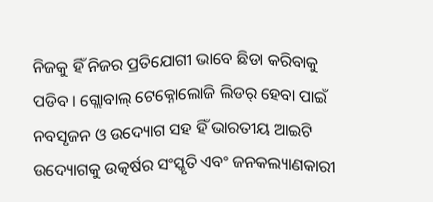ନିଜକୁ ହିଁ ନିଜର ପ୍ରତିଯୋଗୀ ଭାବେ ଛିଡା କରିବାକୁ ପଡିବ । ଗ୍ଲୋବାଲ୍ ଟେକ୍ନୋଲୋଜି ଲିଡର୍ ହେବା ପାଇଁ ନବସୃଜନ ଓ ଉଦ୍ୟୋଗ ସହ ହିଁ ଭାରତୀୟ ଆଇଟି ଉଦ୍ୟୋଗକୁ ଉତ୍କର୍ଷର ସଂସ୍କୃତି ଏବଂ ଜନକଲ୍ୟାଣକାରୀ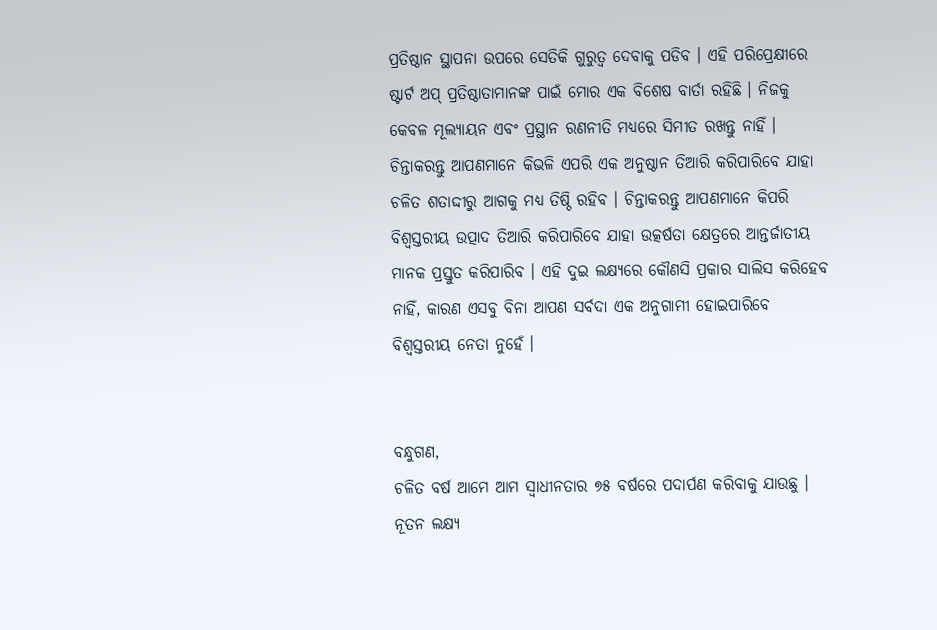ପ୍ରତିଷ୍ଠାନ ସ୍ଥାପନା ଉପରେ ସେତିକି ଗୁରୁତ୍ୱ ଦେବାକୁ ପଡିବ । ଏହି ପରିପ୍ରେକ୍ଷୀରେ ଷ୍ଟାର୍ଟ ଅପ୍ ପ୍ରତିଷ୍ଠାତାମାନଙ୍କ ପାଇଁ ମୋର ଏକ ବିଶେଷ ବାର୍ତା ରହିଛି । ନିଜକୁ କେବଳ ମୂଲ୍ୟାୟନ ଏବଂ ପ୍ରସ୍ଥାନ ରଣନୀତି ମଧ୍ୟରେ ସିମୀତ ରଖନ୍ତୁ ନାହିଁ । ଚିନ୍ତାକରନ୍ତୁ ଆପଣମାନେ କିଭଳି ଏପରି ଏକ ଅନୁଷ୍ଠାନ ତିଆରି କରିପାରିବେ ଯାହା ଚଳିତ ଶତାଦ୍ଦୀରୁ ଆଗକୁ ମଧ୍ୟ ତିଷ୍ଠି ରହିବ । ଚିନ୍ତାକରନ୍ତୁ ଆପଣମାନେ କିପରି ବିଶ୍ୱସ୍ତରୀୟ ଉତ୍ପାଦ ତିଆରି କରିପାରିବେ ଯାହା ଉତ୍କର୍ଷତା କ୍ଷେତ୍ରରେ ଆନ୍ତର୍ଜାତୀୟ ମାନକ ପ୍ରସ୍ତୁତ କରିପାରିବ । ଏହି ଦୁଇ ଲକ୍ଷ୍ୟରେ କୌଣସି ପ୍ରକାର ସାଲିସ କରିହେବ ନାହିଁ, କାରଣ ଏସବୁ ବିନା ଆପଣ ସର୍ବଦା ଏକ ଅନୁଗାମୀ ହୋଇପାରିବେ ବିଶ୍ୱସ୍ତରୀୟ ନେତା ନୁହେଁ ।


ବନ୍ଧୁଗଣ,
ଚଳିତ ବର୍ଷ ଆମେ ଆମ ସ୍ୱାଧୀନତାର ୭୫ ବର୍ଷରେ ପଦାର୍ପଣ କରିବାକୁ ଯାଉଛୁ । ନୂତନ ଲକ୍ଷ୍ୟ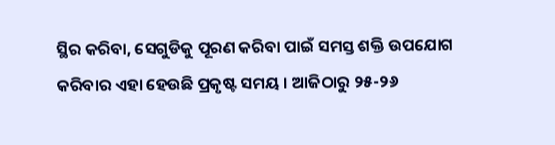ସ୍ଥିର କରିବା, ସେଗୁଡିକୁ ପୂରଣ କରିବା ପାଇଁ ସମସ୍ତ ଶକ୍ତି ଉପଯୋଗ କରିବାର ଏହା ହେଉଛି ପ୍ରକୃଷ୍ଟ ସମୟ । ଆଜିଠାରୁ ୨୫-୨୬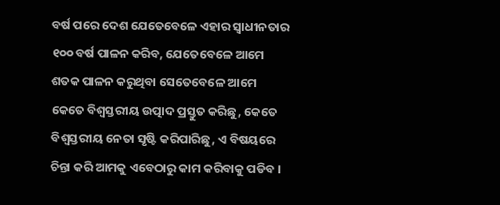ବର୍ଷ ପରେ ଦେଶ ଯେତେବେଳେ ଏହାର ସ୍ୱାଧୀନତାର ୧୦୦ ବର୍ଷ ପାଳନ କରିବ, ଯେତେବେଳେ ଆମେ ଶତକ ପାଳନ କରୁଥିବା ସେତେବେଳେ ଆମେ କେତେ ବିଶ୍ୱସ୍ତରୀୟ ଉତ୍ପାଦ ପ୍ରସ୍ତୁତ କରିଛୁ, କେତେ ବିଶ୍ୱସ୍ତରୀୟ ନେତା ସୃଷ୍ଟି କରିପାରିଛୁ, ଏ ବିଷୟରେ ଚିନ୍ତା କରି ଆମକୁ ଏବେଠାରୁ କାମ କରିବାକୁ ପଡିବ ।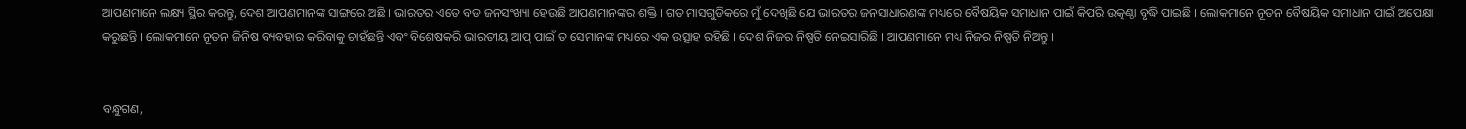ଆପଣମାନେ ଲକ୍ଷ୍ୟ ସ୍ଥିର କରନ୍ତୁ, ଦେଶ ଆପଣମାନଙ୍କ ସାଙ୍ଗରେ ଅଛି । ଭାରତର ଏତେ ବଡ ଜନସଂଖ୍ୟା ହେଉଛି ଆପଣମାନଙ୍କର ଶକ୍ତି । ଗତ ମାସଗୁଡିକରେ ମୁଁ ଦେଖିଛି ଯେ ଭାରତର ଜନସାଧାରଣଙ୍କ ମଧ୍ୟରେ ବୈଷୟିକ ସମାଧାନ ପାଇଁ କିପରି ଉତ୍କଣ୍ଠା ବୃଦ୍ଧି ପାଇଛି । ଲୋକମାନେ ନୂତନ ବୈଷୟିକ ସମାଧାନ ପାଇଁ ଅପେକ୍ଷା କରୁଛନ୍ତି । ଲୋକମାନେ ନୂତନ ଜିନିଷ ବ୍ୟବହାର କରିବାକୁ ଚାହଁଛନ୍ତି ଏବଂ ବିଶେଷକରି ଭାରତୀୟ ଆପ୍ ପାଇଁ ତ ସେମାନଙ୍କ ମଧ୍ୟରେ ଏକ ଉତ୍ସାହ ରହିଛି । ଦେଶ ନିଜର ନିଷ୍ପତି ନେଇସାରିଛି । ଆପଣମାନେ ମଧ୍ୟ ନିଜର ନିଷ୍ପତି ନିଅନ୍ତୁ ।


ବନ୍ଧୁଗଣ,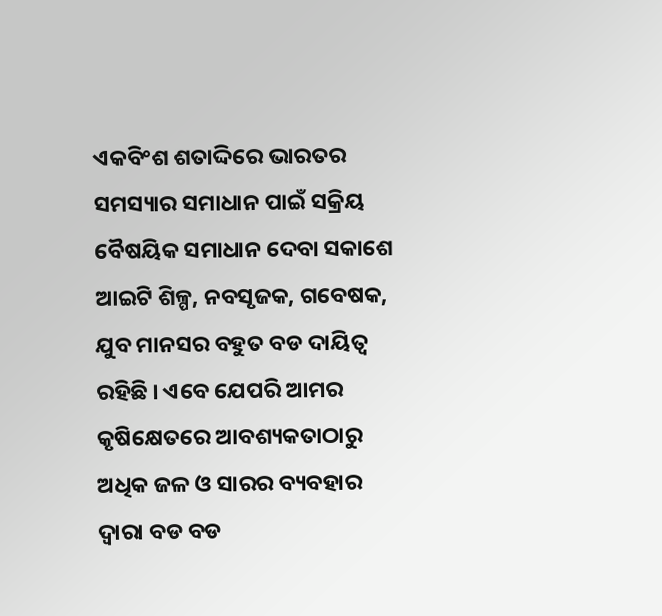ଏକବିଂଶ ଶତାଦ୍ଦିରେ ଭାରତର ସମସ୍ୟାର ସମାଧାନ ପାଇଁ ସକ୍ରିୟ ବୈଷୟିକ ସମାଧାନ ଦେବା ସକାଶେ ଆଇଟି ଶିଳ୍ପ, ନବସୃଜକ, ଗବେଷକ, ଯୁବ ମାନସର ବହୁତ ବଡ ଦାୟିତ୍ୱ ରହିଛି । ଏବେ ଯେପରି ଆମର କୃଷିକ୍ଷେତରେ ଆବଶ୍ୟକତାଠାରୁ ଅଧିକ ଜଳ ଓ ସାରର ବ୍ୟବହାର ଦ୍ୱାରା ବଡ ବଡ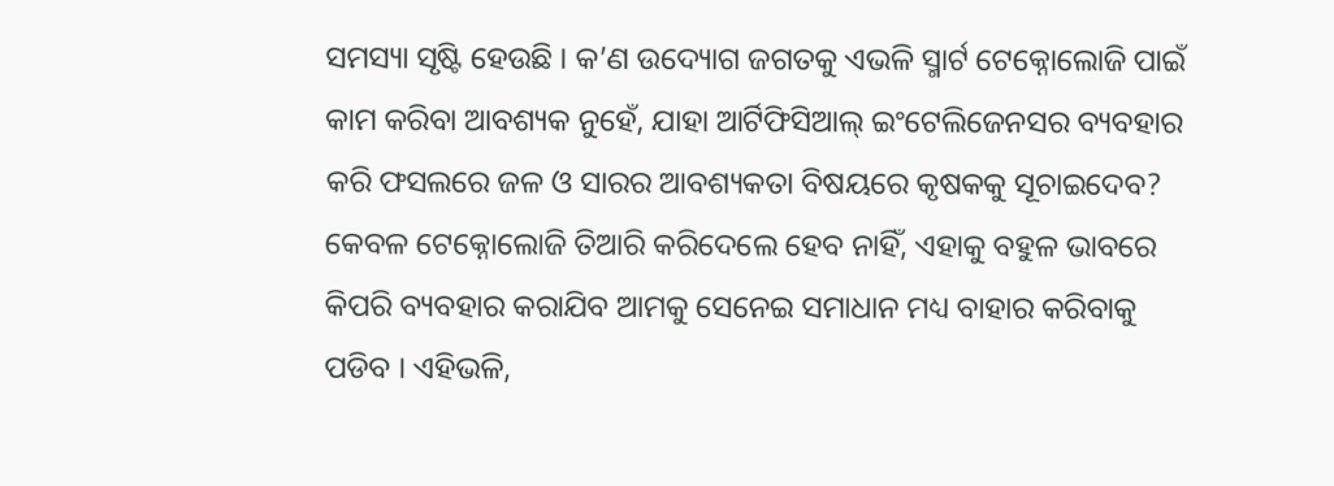ସମସ୍ୟା ସୃଷ୍ଟି ହେଉଛି । କ’ଣ ଉଦ୍ୟୋଗ ଜଗତକୁ ଏଭଳି ସ୍ମାର୍ଟ ଟେକ୍ନୋଲୋଜି ପାଇଁ କାମ କରିବା ଆବଶ୍ୟକ ନୁହେଁ, ଯାହା ଆର୍ଟିଫିସିଆଲ୍ ଇଂଟେଲିଜେନସର ବ୍ୟବହାର କରି ଫସଲରେ ଜଳ ଓ ସାରର ଆବଶ୍ୟକତା ବିଷୟରେ କୃଷକକୁ ସୂଚାଇଦେବ? କେବଳ ଟେକ୍ନୋଲୋଜି ତିଆରି କରିଦେଲେ ହେବ ନାହିଁ, ଏହାକୁ ବହୁଳ ଭାବରେ କିପରି ବ୍ୟବହାର କରାଯିବ ଆମକୁ ସେନେଇ ସମାଧାନ ମଧ୍ୟ ବାହାର କରିବାକୁ ପଡିବ । ଏହିଭଳି,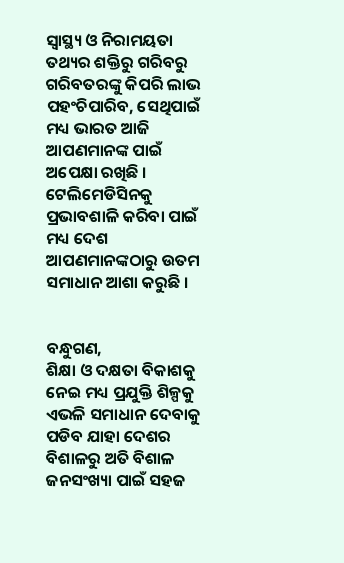ସ୍ୱାସ୍ଥ୍ୟ ଓ ନିରାମୟତା ତଥ୍ୟର ଶକ୍ତିରୁ ଗରିବରୁ ଗରିବତରଙ୍କୁ କିପରି ଲାଭ ପହଂଚିପାରିବ, ସେଥିପାଇଁ ମଧ୍ୟ ଭାରତ ଆଜି ଆପଣମାନଙ୍କ ପାଇଁ ଅପେକ୍ଷା ରଖିଛି । ଟେଲିମେଡିସିନକୁ ପ୍ରଭାବଶାଳି କରିବା ପାଇଁ ମଧ୍ୟ ଦେଶ ଆପଣମାନଙ୍କଠାରୁ ଉତମ ସମାଧାନ ଆଶା କରୁଛି ।


ବନ୍ଧୁଗଣ,
ଶିକ୍ଷା ଓ ଦକ୍ଷତା ବିକାଶକୁ ନେଇ ମଧ୍ୟ ପ୍ରଯୁକ୍ତି ଶିଳ୍ପକୁ ଏଭଳି ସମାଧାନ ଦେବାକୁ ପଡିବ ଯାହା ଦେଶର ବିଶାଳରୁ ଅତି ବିଶାଳ ଜନସଂଖ୍ୟା ପାଇଁ ସହଜ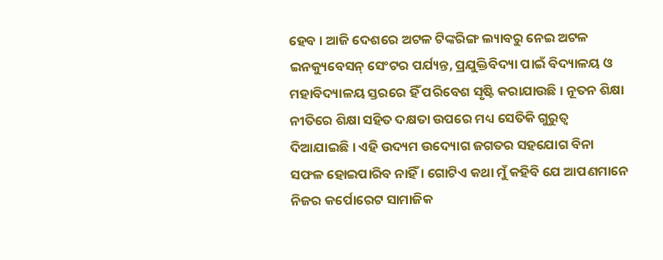ହେବ । ଆଜି ଦେଶରେ ଅଟଳ ଟିଙ୍କରିଙ୍ଗ ଲ୍ୟାବରୁ ନେଇ ଅଟଳ ଇନକ୍ୟୁବେସନ୍ ସେଂଟର ପର୍ଯ୍ୟନ୍ତ, ପ୍ରଯୁକ୍ତିବିଦ୍ୟା ପାଇଁ ବିଦ୍ୟାଳୟ ଓ ମହାବିଦ୍ୟାଳୟ ସ୍ତରରେ ହିଁ ପରିବେଶ ସୃଷ୍ଟି କରାଯାଉଛି । ନୂତନ ଶିକ୍ଷା ନୀତିରେ ଶିକ୍ଷା ସହିତ ଦକ୍ଷତା ଉପରେ ମଧ୍ୟ ସେତିକି ଗୁରୁତ୍ୱ ଦିଆଯାଇଛି । ଏହି ଉଦ୍ୟମ ଉଦ୍ୟୋଗ ଜଗତର ସହଯୋଗ ବିନା ସଫଳ ହୋଇପାରିବ ନାହିଁ । ଗୋଟିଏ କଥା ମୁଁ କହିବି ଯେ ଆପଣମାନେ ନିଜର କର୍ପୋରେଟ ସାମାଜିକ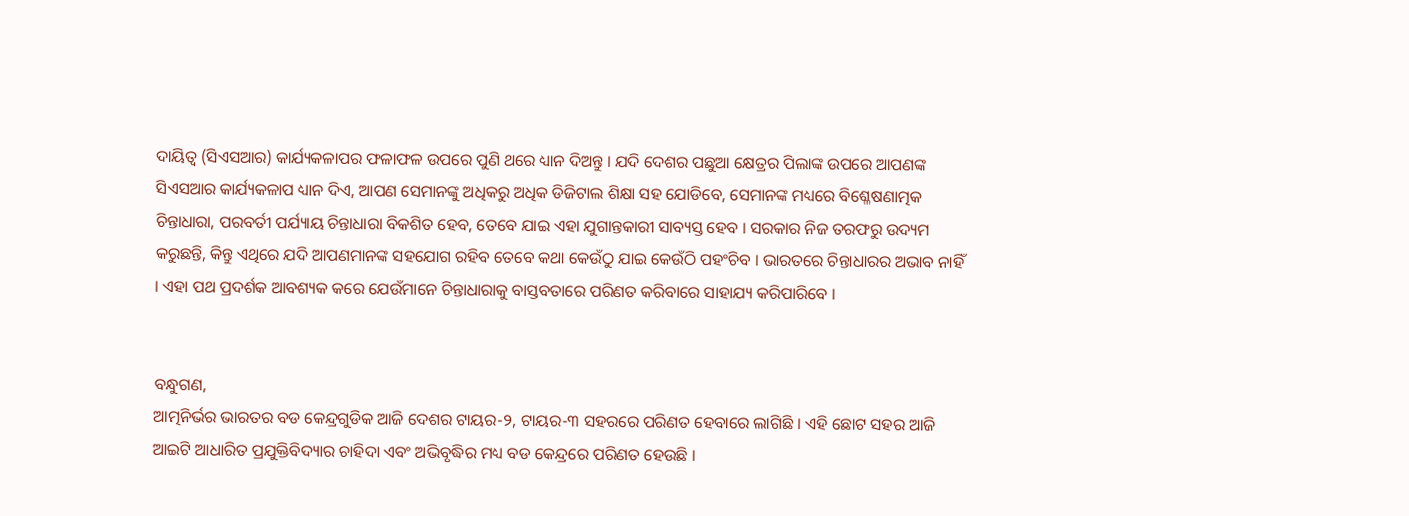ଦାୟିତ୍ୱ (ସିଏସଆର) କାର୍ଯ୍ୟକଳାପର ଫଳାଫଳ ଉପରେ ପୁଣି ଥରେ ଧ୍ୟାନ ଦିଅନ୍ତୁ । ଯଦି ଦେଶର ପଛୁଆ କ୍ଷେତ୍ରର ପିଲାଙ୍କ ଉପରେ ଆପଣଙ୍କ ସିଏସଆର କାର୍ଯ୍ୟକଳାପ ଧ୍ୟାନ ଦିଏ, ଆପଣ ସେମାନଙ୍କୁ ଅଧିକରୁ ଅଧିକ ଡିଜିଟାଲ ଶିକ୍ଷା ସହ ଯୋଡିବେ, ସେମାନଙ୍କ ମଧ୍ୟରେ ବିଶ୍ଳେଷଣାତ୍ମକ ଚିନ୍ତାଧାରା, ପରବର୍ତୀ ପର୍ଯ୍ୟାୟ ଚିନ୍ତାଧାରା ବିକଶିତ ହେବ, ତେବେ ଯାଇ ଏହା ଯୁଗାନ୍ତକାରୀ ସାବ୍ୟସ୍ତ ହେବ । ସରକାର ନିଜ ତରଫରୁ ଉଦ୍ୟମ କରୁଛନ୍ତି, କିନ୍ତୁ ଏଥିରେ ଯଦି ଆପଣମାନଙ୍କ ସହଯୋଗ ରହିବ ତେବେ କଥା କେଉଁଠୁ ଯାଇ କେଉଁଠି ପହଂଚିବ । ଭାରତରେ ଚିନ୍ତାଧାରର ଅଭାବ ନାହିଁ । ଏହା ପଥ ପ୍ରଦର୍ଶକ ଆବଶ୍ୟକ କରେ ଯେଉଁମାନେ ଚିନ୍ତାଧାରାକୁ ବାସ୍ତବତାରେ ପରିଣତ କରିବାରେ ସାହାଯ୍ୟ କରିପାରିବେ ।


ବନ୍ଧୁଗଣ,
ଆତ୍ମନିର୍ଭର ଭାରତର ବଡ କେନ୍ଦ୍ରଗୁଡିକ ଆଜି ଦେଶର ଟାୟର-୨, ଟାୟର-୩ ସହରରେ ପରିଣତ ହେବାରେ ଲାଗିଛି । ଏହି ଛୋଟ ସହର ଆଜି ଆଇଟି ଆଧାରିତ ପ୍ରଯୁକ୍ତିବିଦ୍ୟାର ଚାହିଦା ଏବଂ ଅଭିବୃଦ୍ଧିର ମଧ୍ୟ ବଡ କେନ୍ଦ୍ରରେ ପରିଣତ ହେଉଛି ।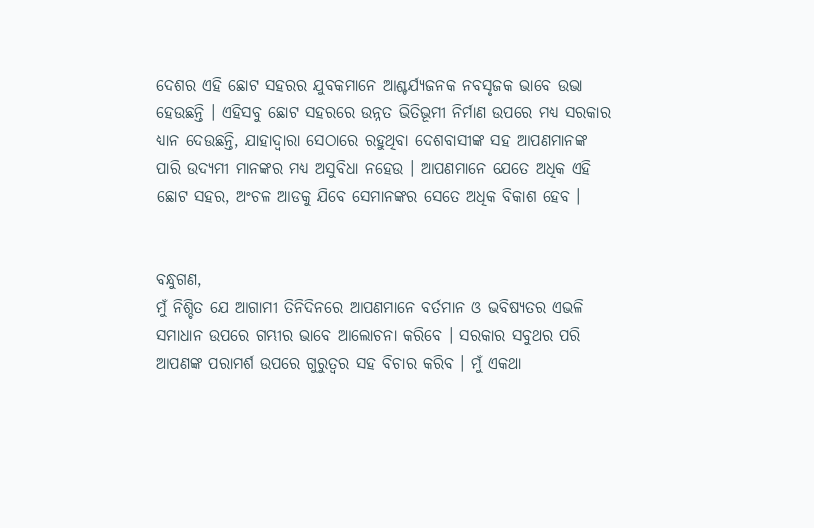ଦେଶର ଏହି ଛୋଟ ସହରର ଯୁବକମାନେ ଆଶ୍ଚର୍ଯ୍ୟଜନକ ନବସୃଜକ ଭାବେ ଉଭା ହେଉଛନ୍ତି । ଏହିସବୁ ଛୋଟ ସହରରେ ଉନ୍ନତ ଭିତିଭୂମୀ ନିର୍ମାଣ ଉପରେ ମଧ୍ୟ ସରକାର ଧ୍ୟାନ ଦେଉଛନ୍ତି, ଯାହାଦ୍ୱାରା ସେଠାରେ ରହୁଥିବା ଦେଶବାସୀଙ୍କ ସହ ଆପଣମାନଙ୍କ ପାରି ଉଦ୍ୟମୀ ମାନଙ୍କର ମଧ୍ୟ ଅସୁବିଧା ନହେଉ । ଆପଣମାନେ ଯେତେ ଅଧିକ ଏହି ଛୋଟ ସହର, ଅଂଚଳ ଆଡକୁ ଯିବେ ସେମାନଙ୍କର ସେତେ ଅଧିକ ବିକାଶ ହେବ ।


ବନ୍ଧୁଗଣ,
ମୁଁ ନିଶ୍ଚିତ ଯେ ଆଗାମୀ ତିନିଦିନରେ ଆପଣମାନେ ବର୍ତମାନ ଓ ଭବିଷ୍ୟତର ଏଭଳି ସମାଧାନ ଉପରେ ଗମ୍ଭୀର ଭାବେ ଆଲୋଚନା କରିବେ । ସରକାର ସବୁଥର ପରି ଆପଣଙ୍କ ପରାମର୍ଶ ଉପରେ ଗୁରୁତ୍ୱର ସହ ବିଚାର କରିବ । ମୁଁ ଏକଥା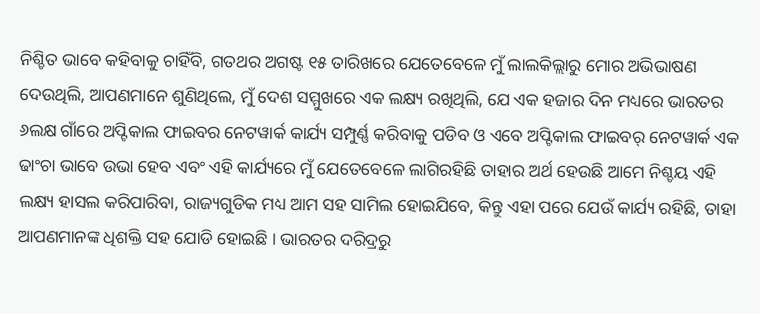ନିଶ୍ଚିତ ଭାବେ କହିବାକୁ ଚାହିଁବି, ଗତଥର ଅଗଷ୍ଟ ୧୫ ତାରିଖରେ ଯେତେବେଳେ ମୁଁ ଲାଲକିଲ୍ଲାରୁ ମୋର ଅଭିଭାଷଣ ଦେଉଥିଲି, ଆପଣମାନେ ଶୁଣିଥିଲେ, ମୁଁ ଦେଶ ସମ୍ମୁଖରେ ଏକ ଲକ୍ଷ୍ୟ ରଖିଥିଲି, ଯେ ଏକ ହଜାର ଦିନ ମଧ୍ୟରେ ଭାରତର ୬ଲକ୍ଷ ଗାଁରେ ଅପ୍ଟିକାଲ ଫାଇବର ନେଟୱାର୍କ କାର୍ଯ୍ୟ ସମ୍ପୁର୍ଣ୍ଣ କରିବାକୁ ପଡିବ ଓ ଏବେ ଅପ୍ଟିକାଲ ଫାଇବର୍ ନେଟୱାର୍କ ଏକ ଢାଂଚା ଭାବେ ଉଭା ହେବ ଏବଂ ଏହି କାର୍ଯ୍ୟରେ ମୁଁ ଯେତେବେଳେ ଲାଗିରହିଛି ତାହାର ଅର୍ଥ ହେଉଛି ଆମେ ନିଶ୍ଚୟ ଏହି ଲକ୍ଷ୍ୟ ହାସଲ କରିପାରିବା, ରାଜ୍ୟଗୁଡିକ ମଧ୍ୟ ଆମ ସହ ସାମିଲ ହୋଇଯିବେ, କିନ୍ତୁ ଏହା ପରେ ଯେଉଁ କାର୍ଯ୍ୟ ରହିଛି, ତାହା ଆପଣମାନଙ୍କ ଧିଶକ୍ତି ସହ ଯୋଡି ହୋଇଛି । ଭାରତର ଦରିଦ୍ରରୁ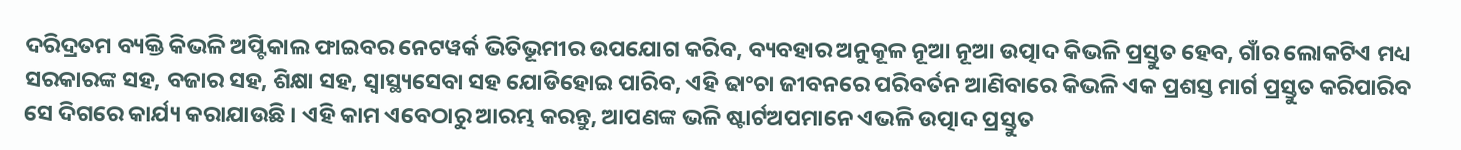ଦରିଦ୍ରତମ ବ୍ୟକ୍ତି କିଭଳି ଅପ୍ଟିକାଲ ଫାଇବର ନେଟୱର୍କ ଭିତିଭୂମୀର ଉପଯୋଗ କରିବ, ବ୍ୟବହାର ଅନୁକୂଳ ନୂଆ ନୂଆ ଉତ୍ପାଦ କିଭଳି ପ୍ରସ୍ତୁତ ହେବ, ଗାଁର ଲୋକଟିଏ ମଧ୍ୟ ସରକାରଙ୍କ ସହ, ବଜାର ସହ, ଶିକ୍ଷା ସହ, ସ୍ୱାସ୍ଥ୍ୟସେବା ସହ ଯୋଡିହୋଇ ପାରିବ, ଏହି ଢାଂଚା ଜୀବନରେ ପରିବର୍ତନ ଆଣିବାରେ କିଭଳି ଏକ ପ୍ରଶସ୍ତ ମାର୍ଗ ପ୍ରସ୍ତୁତ କରିପାରିବ ସେ ଦିଗରେ କାର୍ଯ୍ୟ କରାଯାଉଛି । ଏହି କାମ ଏବେଠାରୁ ଆରମ୍ଭ କରନ୍ତୁ, ଆପଣଙ୍କ ଭଳି ଷ୍ଟାର୍ଟଅପମାନେ ଏଭଳି ଉତ୍ପାଦ ପ୍ରସ୍ତୁତ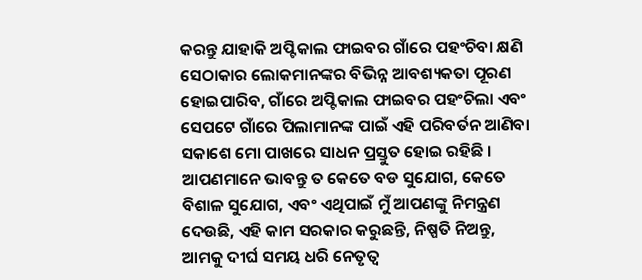କରନ୍ତୁ ଯାହାକି ଅପ୍ଟିକାଲ ଫାଇବର ଗାଁରେ ପହଂଚିବା କ୍ଷଣି ସେଠାକାର ଲୋକମାନଙ୍କର ବିଭିନ୍ନ ଆବଶ୍ୟକତା ପୂରଣ ହୋଇପାରିବ, ଗାଁରେ ଅପ୍ଟିକାଲ ଫାଇବର ପହଂଚିଲା ଏବଂ ସେପଟେ ଗାଁରେ ପିଲାମାନଙ୍କ ପାଇଁ ଏହି ପରିବର୍ତନ ଆଣିବା ସକାଶେ ମୋ ପାଖରେ ସାଧନ ପ୍ରସ୍ତୁତ ହୋଇ ରହିଛି ।
ଆପଣମାନେ ଭାବନ୍ତୁ ତ କେତେ ବଡ ସୁଯୋଗ, କେତେ ବିଶାଳ ସୁଯୋଗ, ଏବଂ ଏଥିପାଇଁ ମୁଁ ଆପଣଙ୍କୁ ନିମନ୍ତ୍ରଣ ଦେଉଛି, ଏହି କାମ ସରକାର କରୁଛନ୍ତି, ନିଷ୍ପତି ନିଅନ୍ତୁ, ଆମକୁ ଦୀର୍ଘ ସମୟ ଧରି ନେତୃତ୍ୱ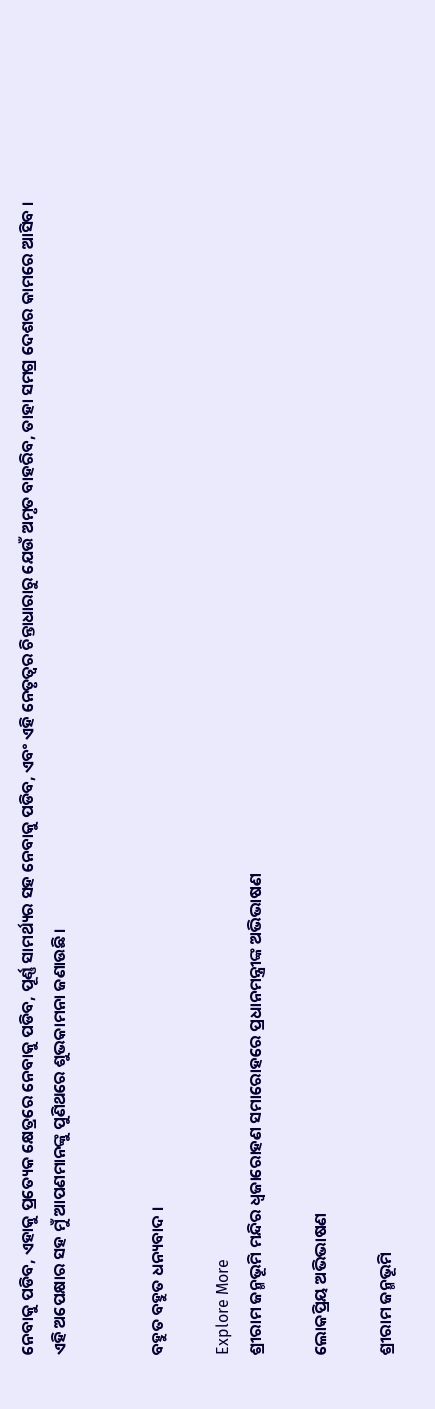ନେବାକୁ ପଡିବ, ଏହାକୁ ପ୍ରତ୍ୟେକ କ୍ଷେତ୍ରରେ ନେବାକୁ ପଡିବ, ପୂର୍ଣ୍ଣ ସାମର୍ଥ୍ୟର ସହ ନେବାକୁ ପଡିବ, ଏବଂ ଏହି ନେତୃତ୍ୱର ଚିନ୍ତାଧାରାରୁ ଯେଉଁ ଅମୃତ ବାହରିବ, ତାହା ସମଗ୍ର ଦେଶର କାମରେ ଆସିବ ।
ଏହି ଅପେକ୍ଷାର ସହ ମୁଁ ଆପଣମାନଙ୍କୁ ପୁଣିଥରେ ଶୁଭକାମନା ଜଣାଉଛି ।


ବହୁତ ବହୁତ ଧନ୍ୟବାଦ ।

Explore More
ଶ୍ରୀରାମ ଜନ୍ମଭୂମି ମନ୍ଦିର ଧ୍ଵଜାରୋହଣ ସମାରୋହରେ ପ୍ରଧାନମନ୍ତ୍ରୀଙ୍କ ଅଭିଭାଷଣ

ଲୋକପ୍ରିୟ ଅଭିଭାଷଣ

ଶ୍ରୀରାମ ଜନ୍ମଭୂମି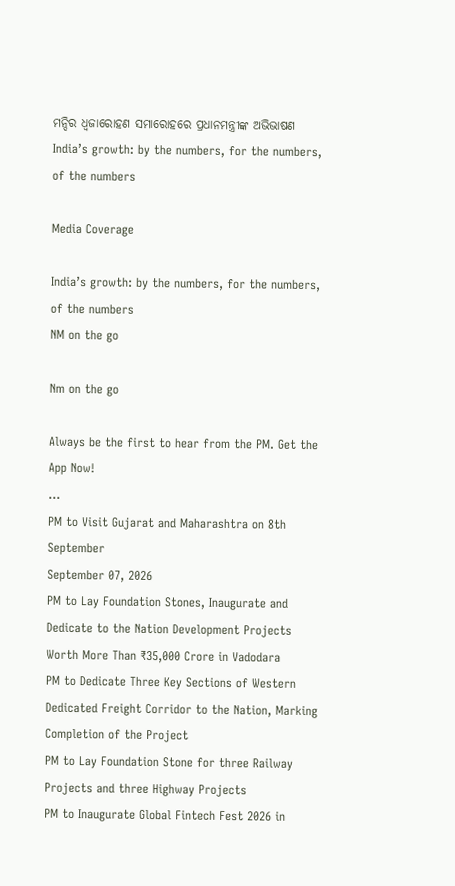ମନ୍ଦିର ଧ୍ଵଜାରୋହଣ ସମାରୋହରେ ପ୍ରଧାନମନ୍ତ୍ରୀଙ୍କ ଅଭିଭାଷଣ
India’s growth: by the numbers, for the numbers, of the numbers

Media Coverage

India’s growth: by the numbers, for the numbers, of the numbers
NM on the go

Nm on the go

Always be the first to hear from the PM. Get the App Now!
...
PM to Visit Gujarat and Maharashtra on 8th September
September 07, 2026
PM to Lay Foundation Stones, Inaugurate and Dedicate to the Nation Development Projects Worth More Than ₹35,000 Crore in Vadodara
PM to Dedicate Three Key Sections of Western Dedicated Freight Corridor to the Nation, Marking Completion of the Project
PM to Lay Foundation Stone for three Railway Projects and three Highway Projects
PM to Inaugurate Global Fintech Fest 2026 in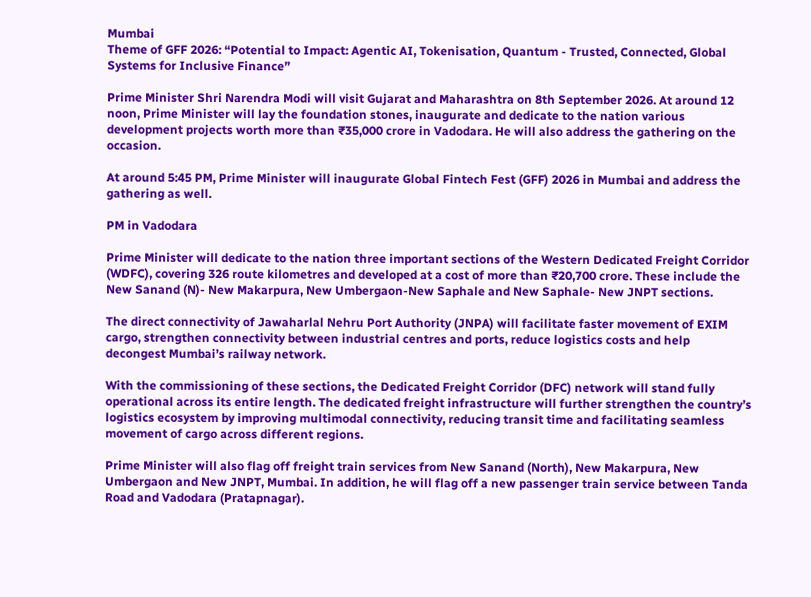Mumbai
Theme of GFF 2026: “Potential to Impact: Agentic AI, Tokenisation, Quantum - Trusted, Connected, Global Systems for Inclusive Finance”

Prime Minister Shri Narendra Modi will visit Gujarat and Maharashtra on 8th September 2026. At around 12 noon, Prime Minister will lay the foundation stones, inaugurate and dedicate to the nation various development projects worth more than ₹35,000 crore in Vadodara. He will also address the gathering on the occasion.

At around 5:45 PM, Prime Minister will inaugurate Global Fintech Fest (GFF) 2026 in Mumbai and address the gathering as well.

PM in Vadodara

Prime Minister will dedicate to the nation three important sections of the Western Dedicated Freight Corridor (WDFC), covering 326 route kilometres and developed at a cost of more than ₹20,700 crore. These include the New Sanand (N)- New Makarpura, New Umbergaon-New Saphale and New Saphale- New JNPT sections.

The direct connectivity of Jawaharlal Nehru Port Authority (JNPA) will facilitate faster movement of EXIM cargo, strengthen connectivity between industrial centres and ports, reduce logistics costs and help decongest Mumbai’s railway network.

With the commissioning of these sections, the Dedicated Freight Corridor (DFC) network will stand fully operational across its entire length. The dedicated freight infrastructure will further strengthen the country’s logistics ecosystem by improving multimodal connectivity, reducing transit time and facilitating seamless movement of cargo across different regions.

Prime Minister will also flag off freight train services from New Sanand (North), New Makarpura, New Umbergaon and New JNPT, Mumbai. In addition, he will flag off a new passenger train service between Tanda Road and Vadodara (Pratapnagar).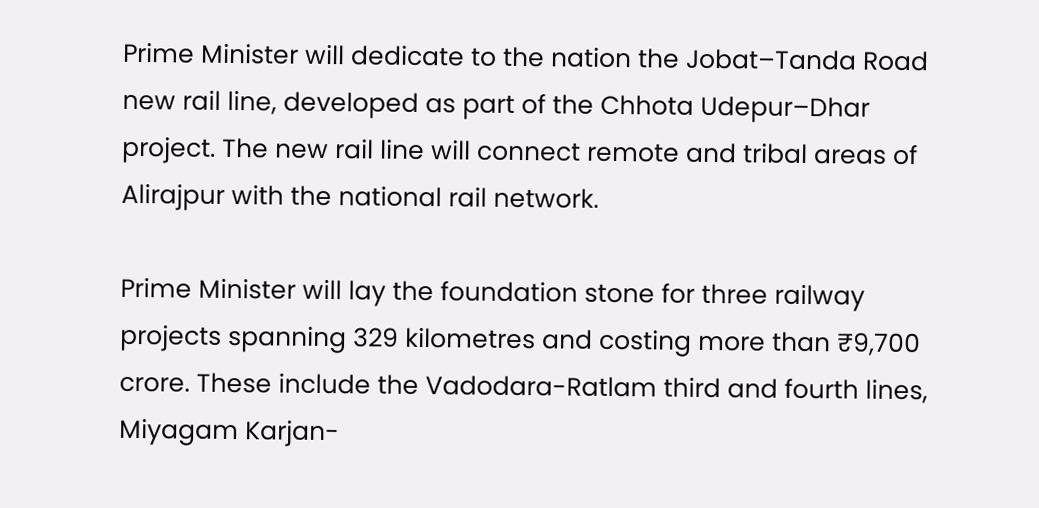Prime Minister will dedicate to the nation the Jobat–Tanda Road new rail line, developed as part of the Chhota Udepur–Dhar project. The new rail line will connect remote and tribal areas of Alirajpur with the national rail network.

Prime Minister will lay the foundation stone for three railway projects spanning 329 kilometres and costing more than ₹9,700 crore. These include the Vadodara-Ratlam third and fourth lines, Miyagam Karjan-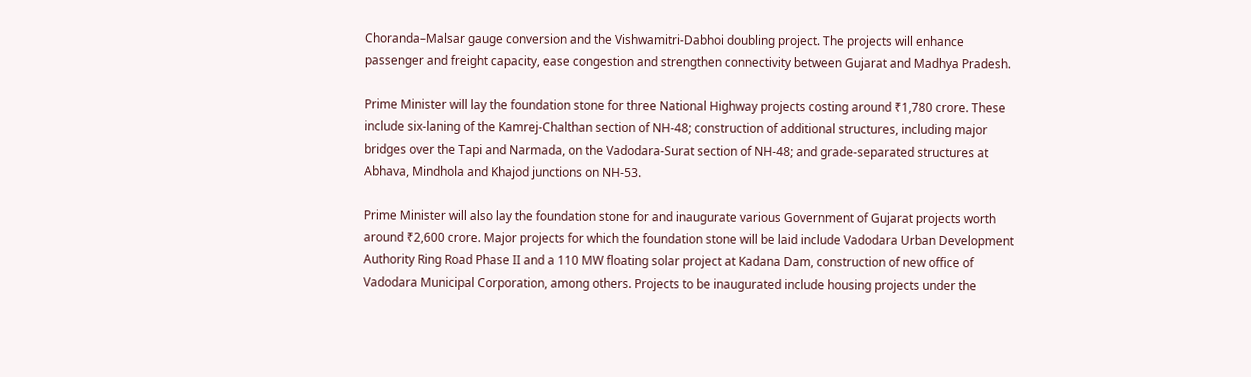Choranda–Malsar gauge conversion and the Vishwamitri-Dabhoi doubling project. The projects will enhance passenger and freight capacity, ease congestion and strengthen connectivity between Gujarat and Madhya Pradesh.

Prime Minister will lay the foundation stone for three National Highway projects costing around ₹1,780 crore. These include six-laning of the Kamrej-Chalthan section of NH-48; construction of additional structures, including major bridges over the Tapi and Narmada, on the Vadodara-Surat section of NH-48; and grade-separated structures at Abhava, Mindhola and Khajod junctions on NH-53.

Prime Minister will also lay the foundation stone for and inaugurate various Government of Gujarat projects worth around ₹2,600 crore. Major projects for which the foundation stone will be laid include Vadodara Urban Development Authority Ring Road Phase II and a 110 MW floating solar project at Kadana Dam, construction of new office of Vadodara Municipal Corporation, among others. Projects to be inaugurated include housing projects under the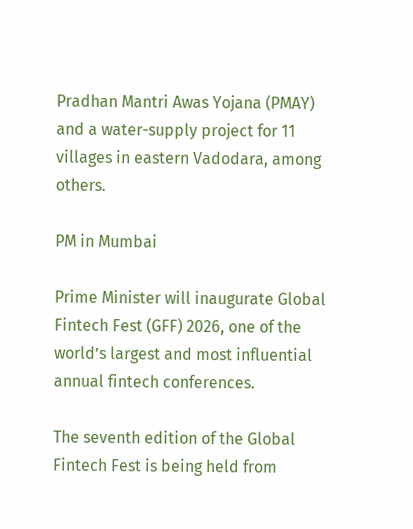Pradhan Mantri Awas Yojana (PMAY) and a water-supply project for 11 villages in eastern Vadodara, among others.

PM in Mumbai

Prime Minister will inaugurate Global Fintech Fest (GFF) 2026, one of the world’s largest and most influential annual fintech conferences.

The seventh edition of the Global Fintech Fest is being held from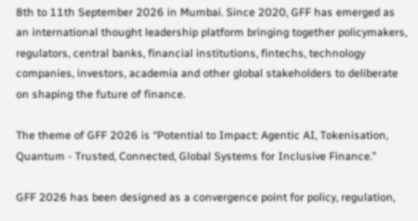8th to 11th September 2026 in Mumbai. Since 2020, GFF has emerged as an international thought leadership platform bringing together policymakers, regulators, central banks, financial institutions, fintechs, technology companies, investors, academia and other global stakeholders to deliberate on shaping the future of finance.

The theme of GFF 2026 is “Potential to Impact: Agentic AI, Tokenisation, Quantum - Trusted, Connected, Global Systems for Inclusive Finance.”

GFF 2026 has been designed as a convergence point for policy, regulation,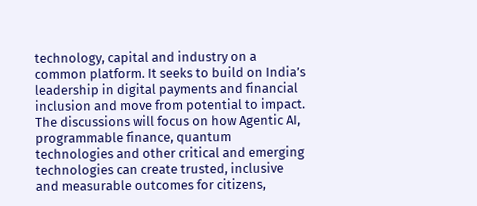technology, capital and industry on a common platform. It seeks to build on India’s leadership in digital payments and financial inclusion and move from potential to impact. The discussions will focus on how Agentic AI, programmable finance, quantum technologies and other critical and emerging technologies can create trusted, inclusive and measurable outcomes for citizens,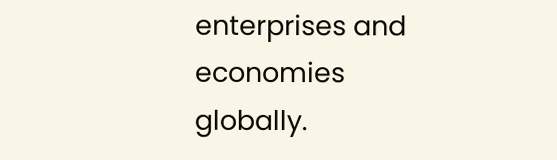enterprises and economies globally.